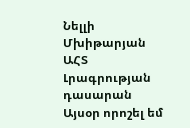Նելլի Մխիթարյան
ԱՀՏ Լրագրության դասարան
Այսօր որոշել եմ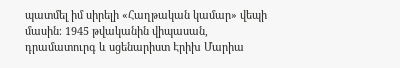պատմել իմ սիրելի «Հաղթական կամար» վեպի մասին։ 1945 թվականին վիպասան, դրամատուրգ և սցենարիստ Էրիխ Մարիա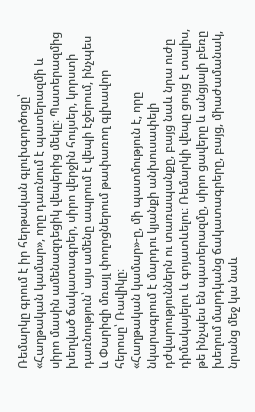Ռեմարկը գրում է իր հերթական գլուխգործոցը՝ «Հաղթական կամար», որը դառնում է պատերազմի և սիրո մասին ամենազդեցիկ վեպերից մեկը։ Պատերազմից խեղված ճակատագրեր, սիրո վերջին հույսեր, կորստի դառնություն՝ այս ամենը ապրում է վեպի էջերում, ինչպես և Փարիզի մռայլ փողոցներում թափառող գլխավոր հերոսը՝ Ռավիկը։
«Հաղթական կամար»-ը, մի պատմություն է, որը նկարագրում է մարդու կյանքի անխուսափելի դժվարություններն ու տառապանքը, բայց նաև նրա ուժը դիմակայելու և գոյատևելու։ Ռեմարկի վեպը ցույց է տալիս, թե ինչպես են պատերազմը, սիրո ցավերը և անցյալի բեռը խեղում մարդկանց ճակատագրերը, բայց, միաժամանակ, նրանց մեջ կա նաև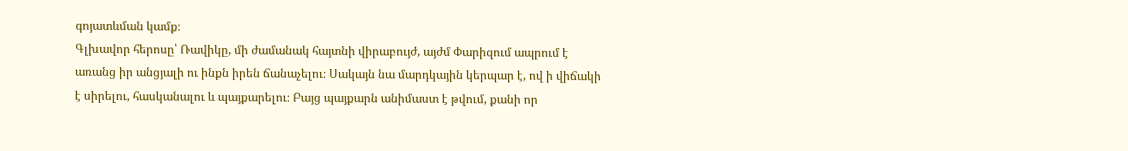գոյատևման կամք։
Գլխավոր հերոսը՝ Ռավիկը, մի ժամանակ հայտնի վիրաբույժ, այժմ Փարիզում ապրում է առանց իր անցյալի ու ինքն իրեն ճանաչելու։ Սակայն նա մարդկային կերպար է, ով ի վիճակի է սիրելու, հասկանալու և պայքարելու։ Բայց պայքարն անիմաստ է թվում, քանի որ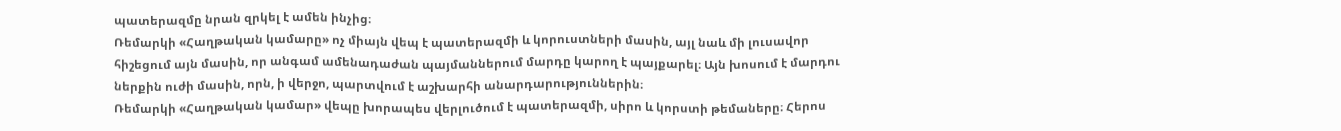պատերազմը նրան զրկել է ամեն ինչից։
Ռեմարկի «Հաղթական կամարը» ոչ միայն վեպ է պատերազմի և կորուստների մասին, այլ նաև մի լուսավոր հիշեցում այն մասին, որ անգամ ամենադաժան պայմաններում մարդը կարող է պայքարել։ Այն խոսում է մարդու ներքին ուժի մասին, որն, ի վերջո, պարտվում է աշխարհի անարդարություններին։
Ռեմարկի «Հաղթական կամար» վեպը խորապես վերլուծում է պատերազմի, սիրո և կորստի թեմաները։ Հերոս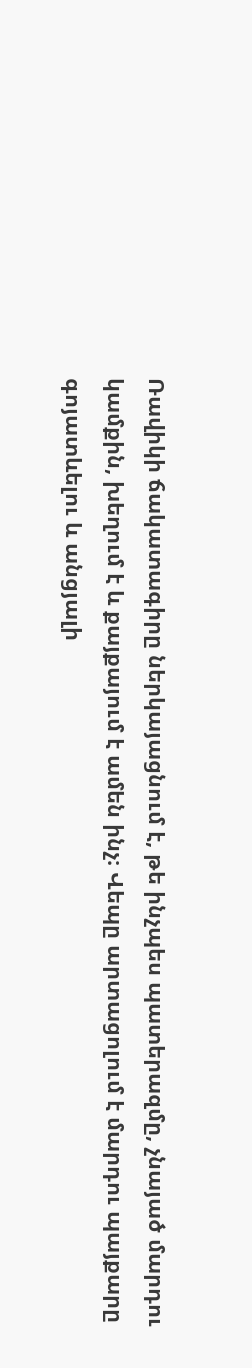Ռավիկի ճակատագիրը ներկայացնում է, թե ինչպես պատերազմը, չնայած մարդու կամքին, խեղում է և քայքայում է ամեն ինչ։ Վեպը արտացոլում է մարդու պայքարը գոյատևելու և անցյալի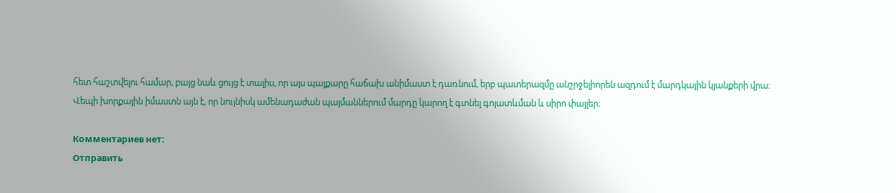հետ հաշտվելու համար, բայց նաև ցույց է տալիս, որ այս պայքարը հաճախ անիմաստ է դառնում, երբ պատերազմը անշրջելիորեն ազդում է մարդկային կյանքերի վրա։ Վեպի խորքային իմաստն այն է, որ նույնիսկ ամենադաժան պայմաններում մարդը կարող է գտնել գոյատևման և սիրո փայլեր։

Комментариев нет:
Отправить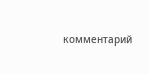комментарий